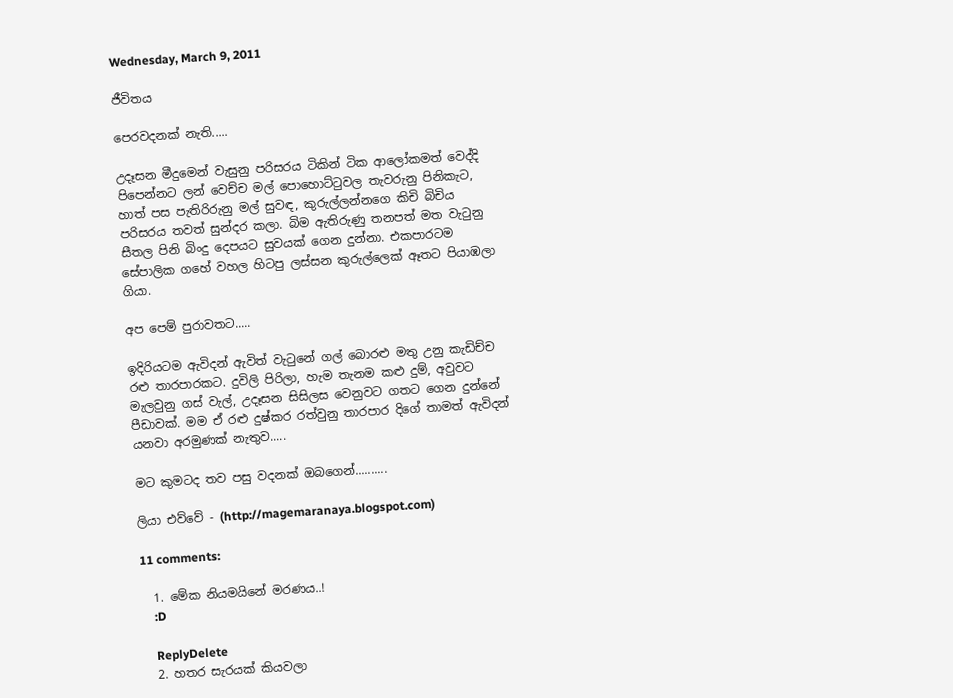Wednesday, March 9, 2011

ජීවිතය

පෙරවදනක් නැති.....

උදෑසන මීදුමෙන් වැසුනු පරිසරය ටිකින් ටික ආලෝකමත් වෙද්දි පිපෙන්නට ලන් වෙච්ච මල් පොහොට්ටුවල තැවරුනු පිනිකැට, හාත් පස පැතිරිරුනු මල් සුවඳ, කුරුල්ලන්නගෙ කිචි බිචිය පරිසරය තවත් සුන්දර කලා. බිම ඇතිරුණු තනපත් මත වැටුනු සීතල පිනි බිංදු දෙපයට සුවයක් ගෙන දුන්නා. එකපාරටම සේපාලික ගහේ වහල හිටපු ලස්සන කුරුල්ලෙක් ඈතට පියාඹලා ගියා.

අප පෙම් පුරාවතට.....

ඉදිරියටම ඇවිදන් ඇවිත් වැටුනේ ගල් බොරළු මතු උනු කැඩිච්ච රළු තාරපාරකට. දුවිලි පිරිලා, හැම තැනම කළු දුම්, අවුවට මැලවුනු ගස් වැල්, උදෑසන සිසිලස වෙනුවට ගතට ගෙන දුන්නේ පීඩාවක්. මම ඒ රළු දුෂ්කර රත්වුනු තාරපාර දිගේ තාමත් ඇවිදන් යනවා අරමුණක් නැතුව.....

මට කුමටද තව පසු වදනක් ඔබගෙන්..........

ලියා එව්වේ - (http://magemaranaya.blogspot.com)

11 comments:

  1. මේක නියමයිනේ මරණය..!
    :D

    ReplyDelete
  2. හතර සැරයක් කියවලා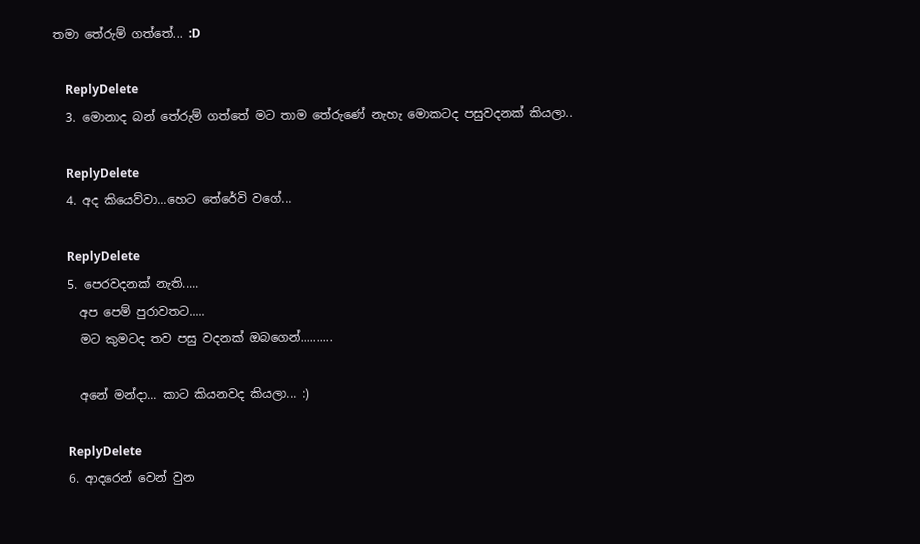තමා තේරුම් ගත්තේ... :D

    ReplyDelete
  3. මොනාද බන් තේරුම් ගත්තේ මට තාම තේරුණේ නැහැ මොකටද පසුවදනක් කියලා..

    ReplyDelete
  4. අද කියෙව්වා...හෙට තේරේවි වගේ...

    ReplyDelete
  5. පෙරවදනක් නැති.....
    අප පෙම් පුරාවතට.....
    මට කුමටද තව පසු වදනක් ඔබගෙන්..........

    අනේ මන්දා... කාට කියනවද කියලා... :)

    ReplyDelete
  6. ආදරෙන් වෙන් වුන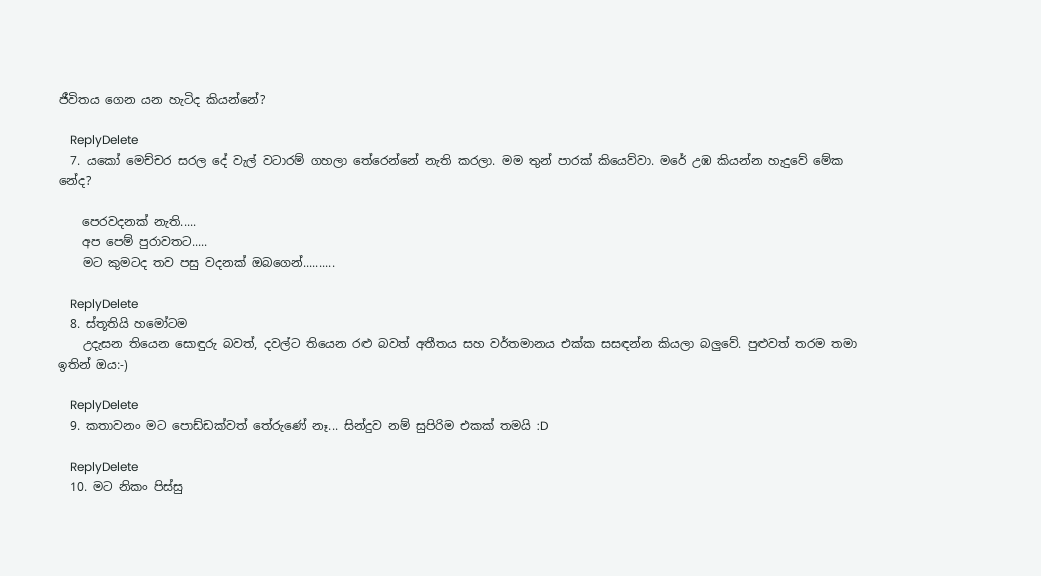ජීවිතය ගෙන යන හැටිද කියන්නේ?

    ReplyDelete
  7. යකෝ මෙච්චර සරල දේ වැල් වටාරම් ගහලා තේරෙන්නේ නැති කරලා. මම තුන් පාරක් කියෙව්වා. මරේ උඹ කියන්න හැදුවේ මේක නේද?

    පෙරවදනක් නැති.....
    අප පෙම් පුරාවතට.....
    මට කුමටද තව පසු වදනක් ඔබගෙන්..........

    ReplyDelete
  8. ස්තූතියි හමෝටම
    උදැසන තියෙන සොඳුරු බවත්, දවල්ට තියෙන රළු බවත් අතීතය සහ වර්තමානය එක්ක සසඳන්න කියලා බලුවේ. පුළුවත් තරම තමා ඉතින් ඔය:-)

    ReplyDelete
  9. කතාවනං මට පොඩ්ඩක්වත් තේරුණේ නෑ... සින්දුව නම් සුපිරිම එකක් තමයි :D

    ReplyDelete
  10. මට නිකං පිස්සු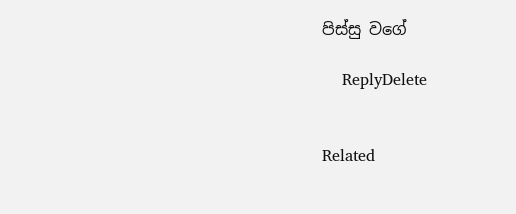පිස්සු වගේ

    ReplyDelete


Related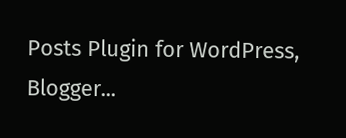Posts Plugin for WordPress, Blogger...